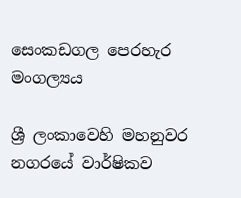සෙංකඩගල පෙරහැර මංගල්‍යය

ශ්‍රී ලංකාවෙහි මහනුවර නගරයේ වාර්ෂිකව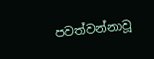පවත්වන්නාවූ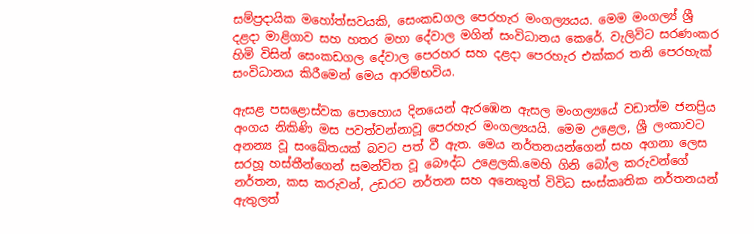සම්ප්‍රදායික මහෝත්සවයකි, සෙංකඩගල පෙරහැර මංගල්‍යයය. මෙම මංගල්‍ය්‍ ශ්‍රී දළදා මාළිගාව සහ හතර මහා දේවාල මගින් සංවිධානය කෙරේ. වැලිවිට සරණංකර හිමි විසින් සෙංකඩගල දේවාල පෙරහර සහ දළදා පෙරහැර එක්කර තනි පෙරහැක් සංවිධානය කිරීමෙන් මෙය ආරම්භවිය.

ඇසළ පසළොස්වක පොහොය දිනයෙන් ඇරඹෙන ඇසල මංගල්‍යයේ වඩාත්ම ජනප්‍රිය අංගය නිකිණි මස පවත්වන්නාවූ පෙරහැර මංගල්‍යයයි. මෙම උළෙල, ශ්‍රී ලංකාවට අනන්‍ය වූ සංඛේතයක් බවට පත් වී ඇත. මෙය නර්තනයන්ගෙන් සහ අගනා ලෙස සරහූ හස්තීන්ගෙන් සමන්විත වූ බෞද්ධ උළෙලකි.මෙහි ගිනි බෝල කරුවන්ගේ නර්තන, කස කරුවන්, උඩරට නර්තන සහ අනෙකුත් විවිධ සංස්කෘතික නර්තනයන් ඇතුලත්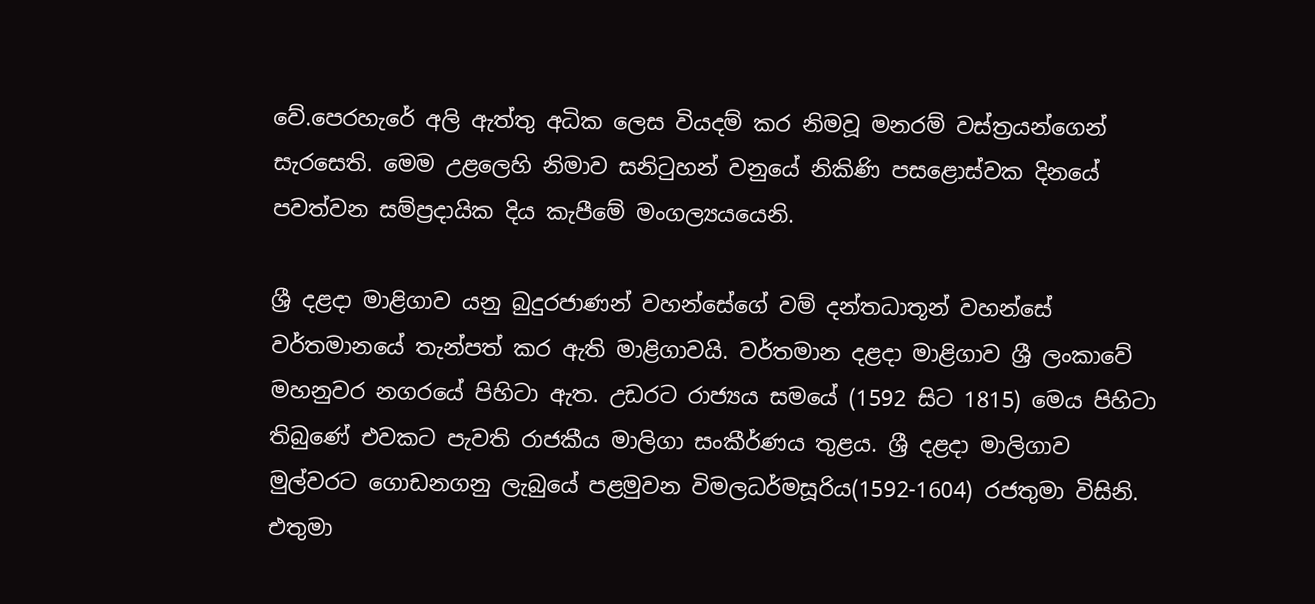වේ.පෙරහැරේ අලි ඇත්තු අධික ලෙස වියදම් කර නිමවූ මනරම් වස්ත්‍රයන්ගෙන් සැරසෙති. මෙම උළලෙහි නිමාව සනිටුහන් වනුයේ නිකිණි පසළොස්වක දිනයේ පවත්වන සම්ප්‍රදායික දිය කැපීමේ මංගල්‍යයයෙනි.

ශ්‍රී දළදා මාළිගාව යනු බුදුරජාණන් වහන්සේගේ වම් දන්තධාතූන් වහන්සේ වර්තමානයේ තැන්පත් කර ඇති මාළිගාවයි. වර්තමාන දළදා මාළිගාව ශ්‍රී ලංකාවේ මහනුවර නගරයේ පිහිටා ඇත. උඩරට රාජ්‍යය සමයේ (1592 සිට 1815) මෙය පිහිටා තිබුණේ එවකට පැවති රාජකීය මාලිගා සංකීර්ණය තුළය. ශ්‍රී දළදා මාලිගාව මුල්වරට ගොඩනගනු ලැබුයේ පළමුවන විමලධර්මසූරිය(1592-1604) රජතුමා විසිනි. එතුමා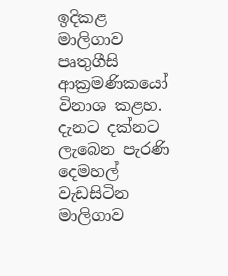ඉදිකළ මාලිගාව පෘතුගීසි ආක්‍රමණික‍යෝ විනාශ කළහ. දැනට දක්නට ලැබෙන පැරණි දෙමහල් වැඩසිටින මාලිගාව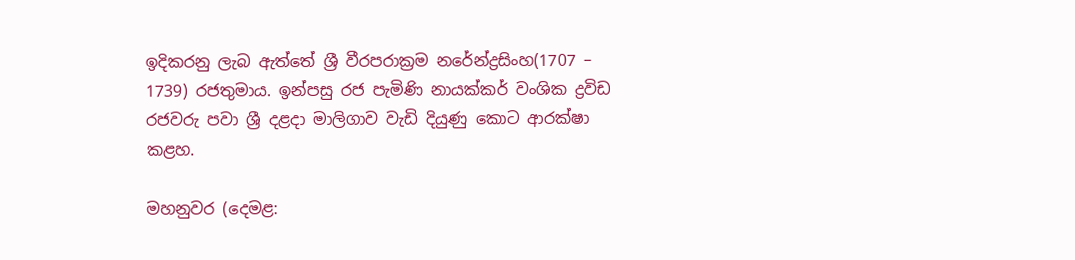ඉදිකරනු ලැබ ඇත්තේ ශ්‍රී වීරපරාක්‍රම නරේන්ද්‍රසිංහ(1707 – 1739) රජතුමාය. ඉන්පසු රජ පැමිණි නායක්කර් වංශික ද්‍රවිඩ රජවරු පවා ශ්‍රී දළදා මාලිගාව වැඩි දියුණු කොට ආරක්ෂා කළහ.

මහනුවර (දෙමළ: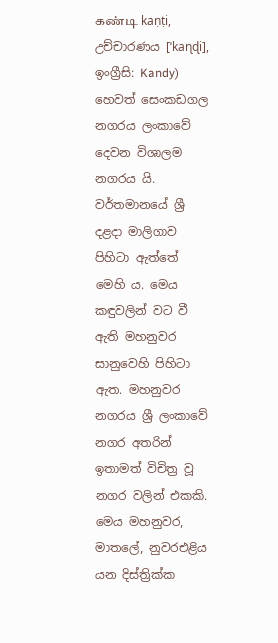கண்டி kaṇṭi, උච්චාරණය [ˈkaɳɖi], ඉංග්‍රීසි: Kandy) හෙවත් සෙංකඩගල නගරය ලංකාවේ දෙවන විශාලම නගරය යි. වර්තමානයේ ශ්‍රී දළදා මාලිගාව පිහිටා ඇත්තේ මෙහි ය. මෙය කඳුවලින් වට වී ඇති මහනුවර සානුවෙහි පිහිටා ඇත. මහනුවර නගරය ශ්‍රී ලංකාවේ නගර අතරින් ඉතාමත් විචිත්‍ර වූ නගර වලින් එකකි. මෙය මහනුවර, මාතලේ, නුවරඑළිය යන දිස්ත්‍රික්ක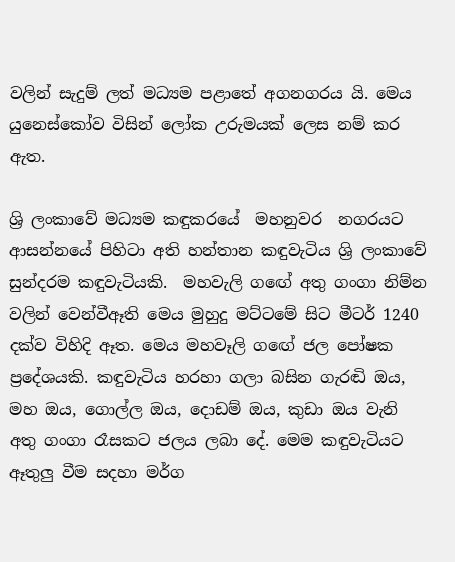වලින් සැදුම් ලත් මධ්‍යම පළාතේ අගනගරය යි. මෙය යුනෙස්කෝව විසින් ලෝක උරුමයක් ලෙස නම් කර ඇත.

ශ්‍රි ලංකාවේ මධ්‍යම කඳුකරයේ  මහනුවර  නගරයට ආසන්නයේ පිහිටා අති හන්තාන කඳුවැටිය ශ්‍රි ලංකාවේ සුන්දරම කඳුවැටියකි.  මහවැලි ගඟේ අතු ගංගා නිම්න වලින් වෙන්වීඈති මෙය මුහුදු මට්ටමේ සිට මීටර් 1240 දක්ව විහිදි ඈත. මෙය මහවෑලි ගඟේ ජල පෝෂක ප්‍රදේශයකි. කඳුවැටිය හරහා ගලා බසින ගැරඬි ඔය, මහ ඔය, ගොල්ල ඔය, දොඩම් ඔය, කුඩා ඔය වැනි අතු ගංගා රෑසකට ජලය ලබා දේ. මෙම කඳුවැටියට ඈතුලු වීම සදහා මර්ග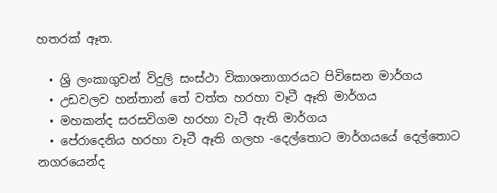හතරක් ඈත.

  • ශ්‍රි ලංකාගුවන් විදුලි සංස්ථා විකාශනාගාරයට පිවිසෙන මාර්ගය
  • උඩවලව හන්තාන් තේ වත්ත හරහා වෑටී ඈති මාර්ගය
  • මහකන්ද සරසවිගම හරහා වැටී ඇති මාර්ගය
  • පේරාදෙනිය හරහා වෑටී ඈති ගලහ -දෙල්තොට මාර්ගයයේ දෙල්තොට නගරයෙන්ද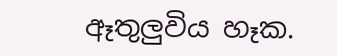ඈතුලුවිය හෑක.